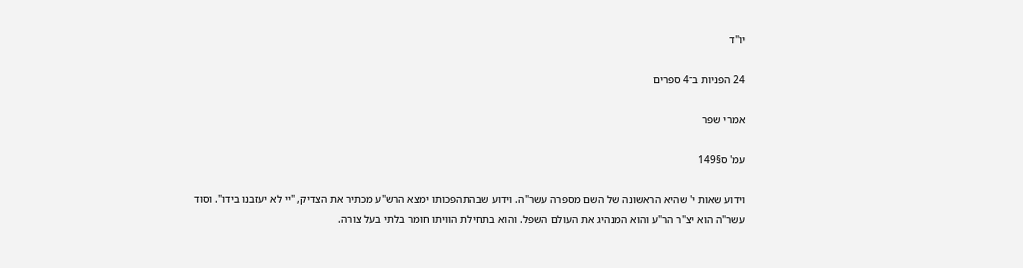יוֹ"ד

24 הפניות ב־4 ספרים

אמרי שפר

עמ' ס§149

וידוע שאות י' שהיא הראשונה של השם מספרה עשר"ה. וידוע שבהתהפכותו ימצא הרש"ע מכתיר את הצדיק, "יי לא יעזבנו בידו". וסוד עשר"ה הוא יצ"ר הר"ע והוא המנהיג את העולם השפל. והוא בתחילת הוויתו חומר בלתי בעל צורה.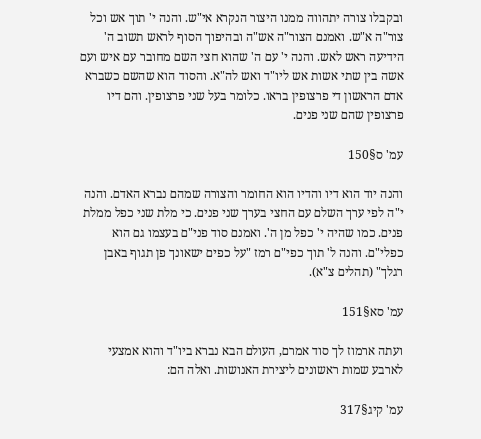ובקבלו צורה יתהווה ממנו היצור הנקרא אי"ש. והנה י' תוך אש וכל צור"ה א"ש. ואמנם הצור"ה אש"ה ובהיפוך הסוף לראש תשוב ה' הידיעה ראש לאש. והנה י' עם ה' שהוא חצי השם מחובר עם איש ועם אשה בין שתי אשות אש ליו"ד ואש לה"א. והסוד הוא שהשם כשברא אדם הראשון די פרצופין בראו. כלומר בעל שני פרצופין. והם דיו פרצופין שהם שני פנים.

עמ' ס§150

והנה יוד הוא דיו והדיו הוא החומר והצורה שמהם נברא האדם. והנה י"ה לפי ערך השלם עם החצי בערך שני פנים. כי מלת שני כפל ממלת פנים. כמו שהיה י' כפל מן ה'. ואמנם סוד פני"ם בעצמו גם הוא כפלי"ם. והנה ל' תוך כפי"ם רמז "על כפים ישאונך פן תגוף באבן רגלך" (תהלים צ"א).

עמ' סא§151

ועתה ארמוז לך סוד אמרם, העולם הבא נברא ביו"ד והוא אמצעי לארבע שמות ראשונים ליצירת האנושות. ואלה הם:

עמ' קיג§317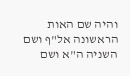והיה שם האות הראשונה אל"ף ושם השניה ה"א ושם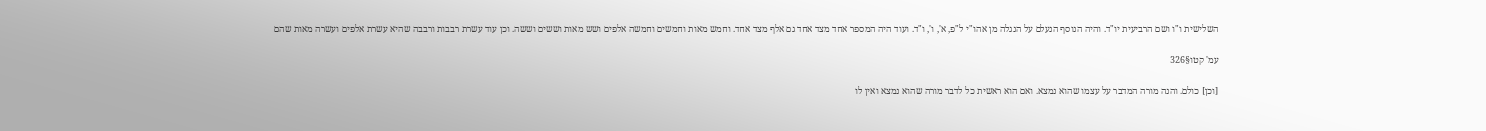השלישית ו"ו ושם הרביעית יו"ד. והיה הנוסף הנעלם על הנגלה מן אהו"י ל"פ, א', ו', ו"ד. ועוד היה המספר אחד מצד אחד גם אלף מצד אחד. וחמש מאות וחמשים וחמשה אלפים ושש מאות וששים וששה. וכן עוד עשרת רבבות ורבבה שהיא עשרת אלפים ועשרה מאות שהם

עמ' קטו§326

[וכן] כולם. והנה מורה המדבר על עצמו שהוא נמצא. ואם הוא ראשית כל לדבר מורה שהוא נמצא ואין לו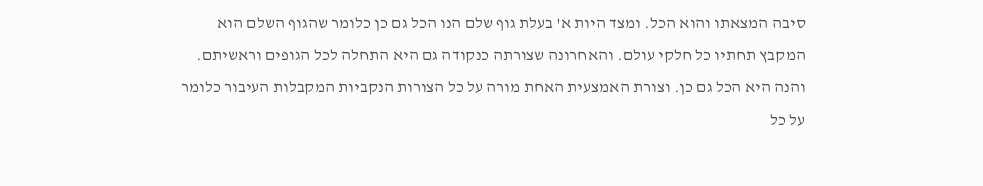סיבה המצאתו והוא הכל. ומצד היות א' בעלת גוף שלם הנו הכל גם כן כלומר שהגוף השלם הוא המקבץ תחתיו כל חלקי עולם. והאחרונה שצורתה כנקודה גם היא התחלה לכל הגופים וראשיתם. והנה היא הכל גם כן. וצורת האמצעית האחת מורה על כל הצורות הנקביות המקבלות העיבור כלומר על כל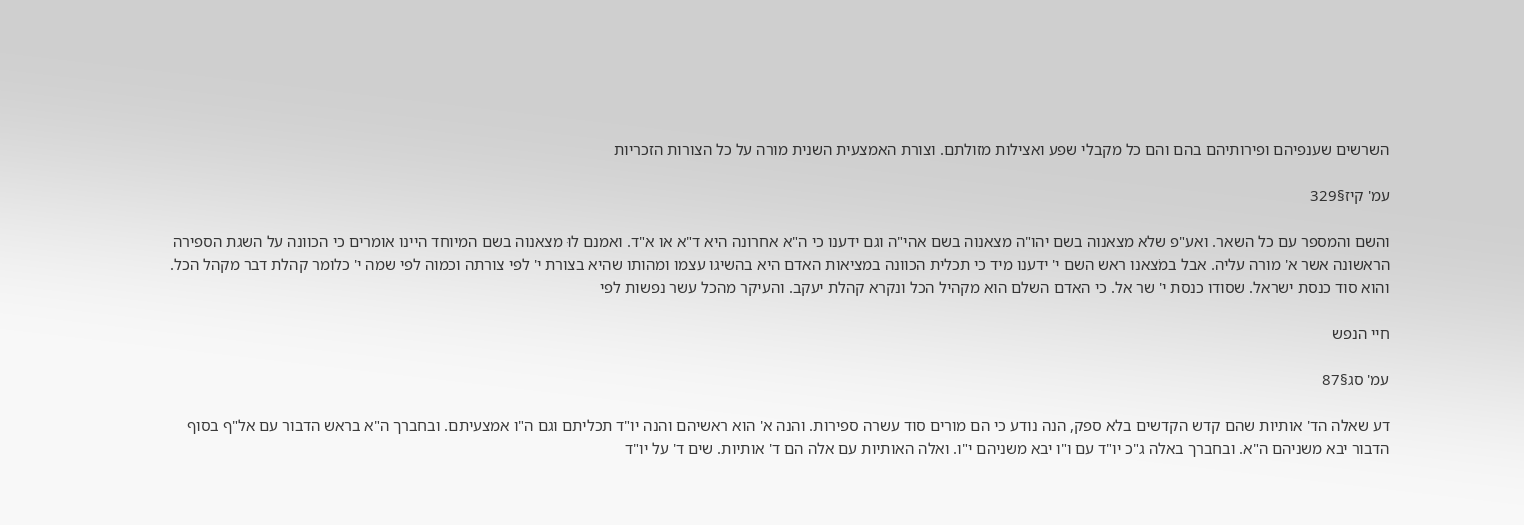השרשים שענפיהם ופירותיהם בהם והם כל מקבלי שפע ואצילות מזולתם. וצורת האמצעית השנית מורה על כל הצורות הזכריות

עמ' קיז§329

והשם והמספר עם כל השאר. ואע"פ שלא מצאנוה בשם יהו"ה מצאנוה בשם אהי"ה וגם ידענו כי ה"א אחרונה היא ד"א או א"ד. ואמנם לוּ מצאנוה בשם המיוחד היינו אומרים כי הכוונה על השגת הספירה הראשונה אשר א' מורה עליה. אבל במֹצאנו ראש השם י' ידענו מיד כי תכלית הכוונה במציאות האדם היא בהשיגו עצמו ומהותו שהיא בצורת י' לפי צורתה וכמוה לפי שמה י' כלומר קהלת דבר מקהל הכל. והוא סוד כנסת ישראל. שסודו כנסת י' שר אל. כי האדם השלם הוא מקהיל הכל ונקרא קהלת יעקב. והעיקר מהכל עשר נפשות לפי

חיי הנפש

עמ' סג§87

דע שאלה הד' אותיות שהם קדש הקדשים בלא ספק, הנה נודע כי הם מורים סוד עשרה ספירות. והנה א' הוא ראשיהם והנה יו"ד תכליתם וגם ה"ו אמצעיתם. ובחברך ה"א בראש הדבור עם אל"ף בסוף הדבור יבא משניהם ה"א. ובחברך באלה ג"כ יו"ד עם ו"ו יבא משניהם י"ו. ואלה האותיות עם אלה הם ד' אותיות. שים ד' על יו"ד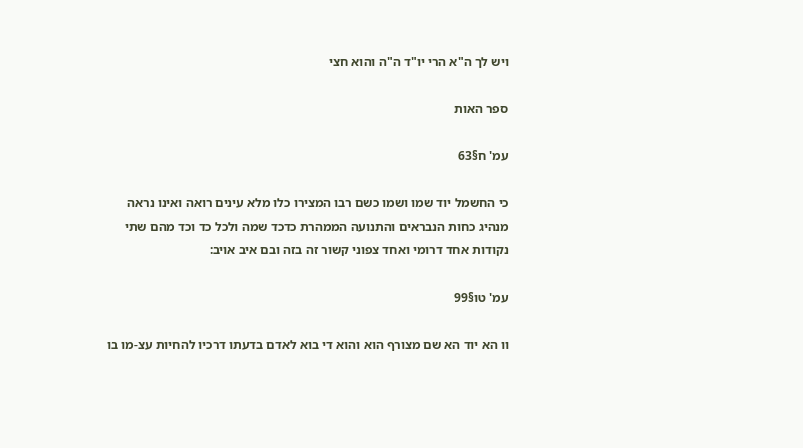ויש לך ה"א הרי יו"ד ה"ה והוא חצי

ספר האות

עמ' ח§63

כי החשמל יוד שמו ושמו כשם רבו המצירו כלו מלא עינים רואה ואינו נראה מנהיג כחות הנבראים והתנועה הממהרת כדכד שמה ולכל כד וכד מהם שתי נקודות אחד דרומי ואחד צפוני קשור זה בזה ובם איב אויב:

עמ' טו§99

וו הא יוד הא שם מצורף הוא והוא די בוא לאדם בדעתו דרכיו להחיות עצ-מו בו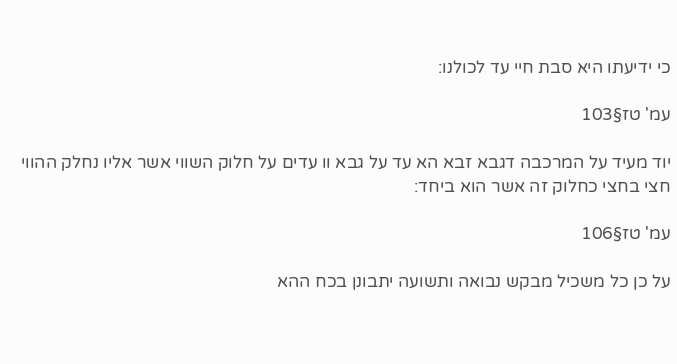כי ידיעתו היא סבת חיי עד לכולנו:

עמ' טז§103

יוד מעיד על המרכבה דגבא זבא הא עד על גבא וו עדים על חלוק השווי אשר אליו נחלק ההווי חצי בחצי כחלוק זה אשר הוא ביחד:

עמ' טז§106

על כן כל משכיל מבקש נבואה ותשועה יתבונן בכח ההא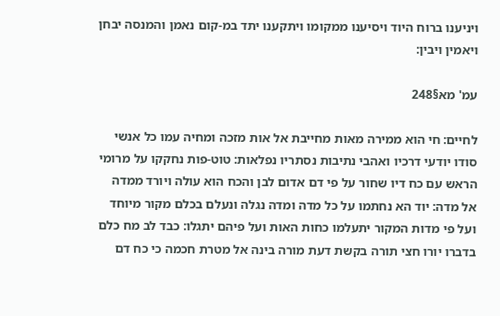ויניענו ברוח היוד ויסיענו ממקומו ויתקענו יתד במ-קום נאמן והמנסה יבחן ויאמין ויבין:

עמ' מא§248

לחיים: חי הוא ממירה מאות מחייבת אל אות מזכה ומחיה עמו כל אנשי סודו יודעי דרכיו ואהבי נתיבות נסתריו נפלאות: טוט-פות נחקקו על מרומי הראש עם כח דיו שחור על פי דם אדום לבן והכח הוא עולה ויורד ממדה אל מדה: יוד הא נחתמו על כל מדה ומדה נגלה ונעלם בכלם מקור מיוחד ועל פי מדות המקור יתעלמו כחות האות ועל פיהם יתגלו: כבד לב מח כלם בדברו יורו חצי תורה בקשת דעת מורה בינה אל מטרת חכמה כי כח דם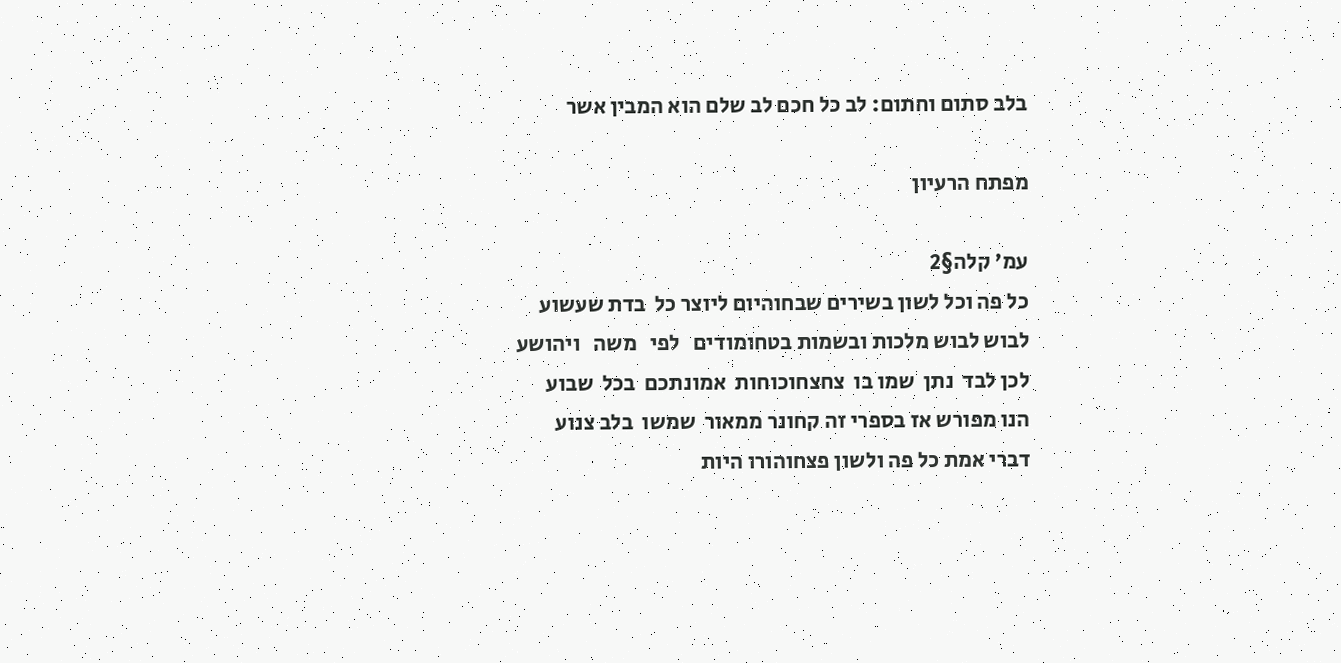בלב סתום וחתום: לב כל חכם לב שלם הוא המבין אשר

מפתח הרעיון

עמ' קלה§2
כל פה וכל לשון בשירים שבחוהיום ליוצר כל  בדת שעשוע
לבוש לבוש מלכות ובשמות בטחומודים   לפי   משה   ויהושע
לכן לבד  נתן  שמו בו  צחצחוכוחות  אמונתכם  בכל  שבוע
הנו מפורש אז בספרי זה קחונר ממאור  שמשו  בלב צנוע
דברי אמת כל פה ולשון פצחוהורו היות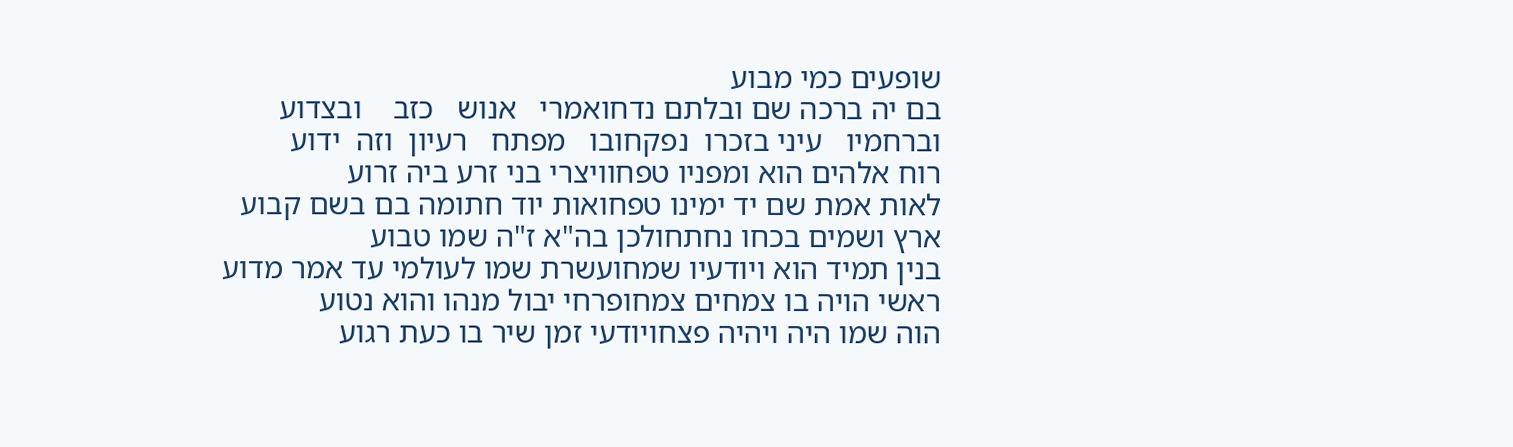שופעים כמי מבוע
בם יה ברכה שם ובלתם נדחואמרי   אנוש   כזב    ובצדוע
וברחמיו   עיני בזכרו  נפקחובו   מפתח   רעיון  וזה  ידוע
רוח אלהים הוא ומפניו טפחוויצרי בני זרע ביה זרוע
לאות אמת שם יד ימינו טפחואות יוד חתומה בם בשם קבוע
ארץ ושמים בכחו נחתחולכן בה"א ז"ה שמו טבוע
בנין תמיד הוא ויודעיו שמחועשרת שמו לעולמי עד אמר מדוע
ראשי הויה בו צמחים צמחופרחי יבול מנהו והוא נטוע
הוה שמו היה ויהיה פצחויודעי זמן שיר בו כעת רגוע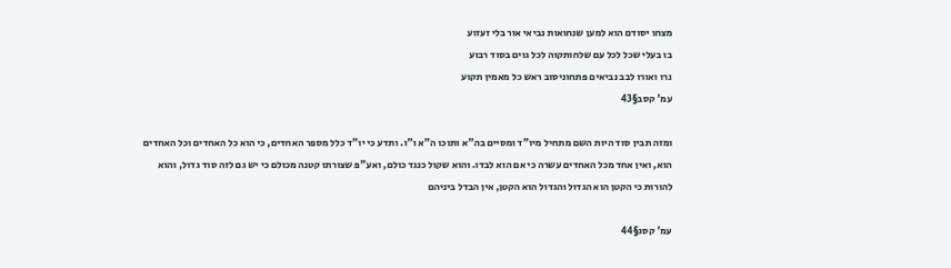מצחו יסודם הוא למען שנחואות נביאי אור בלי זעזוע
בו בעלי שכל לכל עם שלחותקוה לכל גוים בסוד רבוע
נרו ואורו לבב נביאים פתחוניסוב ראש כל מאמין תקוע
עמ' קסב§43

ומזה תבין סוד היות השם מתחיל מיו"ד ומסיים בה"א ותוכו ה"א ו"ו. ותדע כי יו"ד כלל מספר האחדים, כי הוא כל האחדים וכל האחדים הוא, ואין אחד מכל האחדים עשרה כי אם הוא לבדו. והוא שקול כנגד כולם, ואע"פ שצורתו קטנה מכולם כי יש גם לזה סוד גדול, והוא להורות כי הקטן הוא הגדול והגדול הוא הקטן, אין הבדל ביניהם

עמ' קסג§44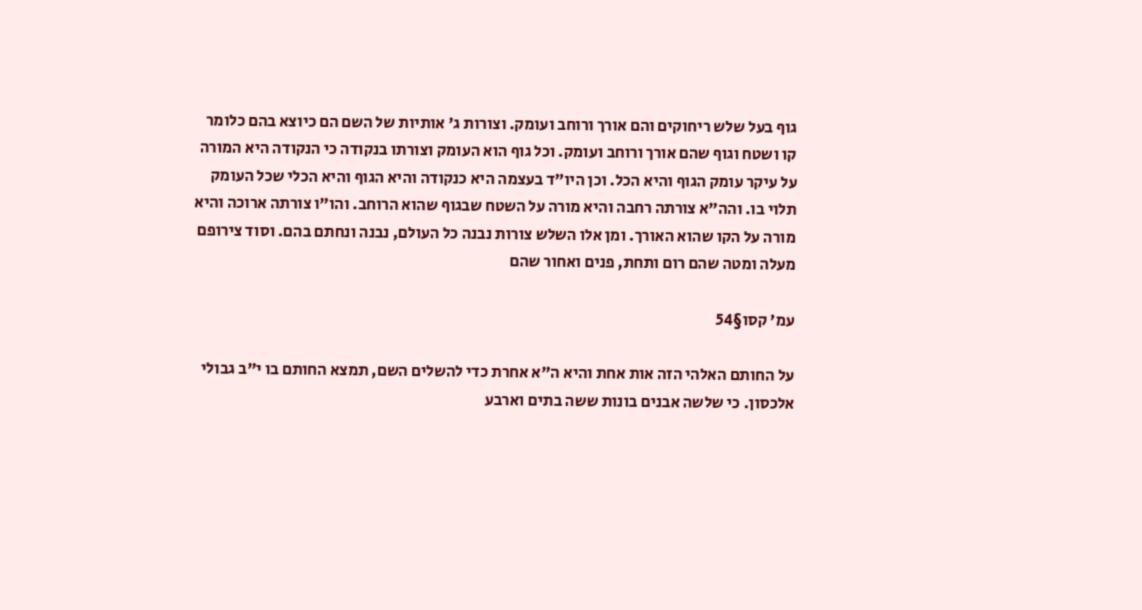גוף בעל שלש ריחוקים והם אורך ורוחב ועומק. וצורות ג' אותיות של השם הם כיוצא בהם כלומר קו ושטח וגוף שהם אורך ורוחב ועומק. וכל גוף הוא העומק וצורתו בנקודה כי הנקודה היא המורה על עיקר עומק הגוף והיא הכל. וכן היו"ד בעצמה היא כנקודה והיא הגוף והיא הכלי שכל העומק תלוי בו. והה"א צורתה רחבה והיא מורה על השטח שבגוף שהוא הרוחב. והו"ו צורתה ארוכה והיא מורה על הקו שהוא האורך. ומן אלו השלש צורות נבנה כל העולם, נבנה ונחתם בהם. וסוד צירופם מעלה ומטה שהם רום ותחת, פנים ואחור שהם

עמ' קסו§54

על החותם האלהי הזה אות אחת והיא ה"א אחרת כדי להשלים השם, תמצא החותם בו י"ב גבולי אלכסון. כי שלשה אבנים בונות ששה בתים וארבע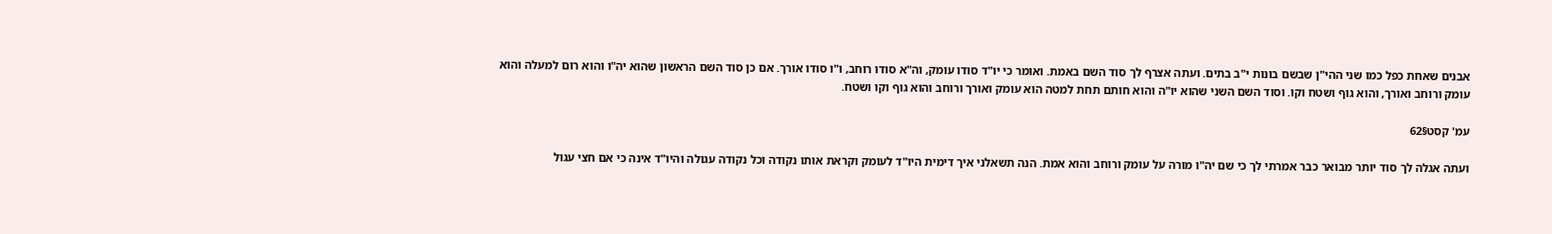אבנים שאחת כפל כמו שני ההי"ן שבשם בונות י"ב בתים. ועתה אצרף לך סוד השם באמת. ואומר כי יו"ד סודו עומק, וה"א סודו רוחב, ו"ו סודו אורך. אם כן סוד השם הראשון שהוא יה"ו והוא רום למעלה והוא עומק ורוחב ואורך, והוא גוף ושטח וקו. וסוד השם השני שהוא יו"ה והוא חותם תחת למטה הוא עומק ואורך ורוחב והוא גוף וקו ושטח.

עמ' קסט§62

ועתה אגלה לך סוד יותר מבואר כבר אמרתי לך כי שם יה"ו מורה על עומק ורוחב והוא אמת. הנה תשאלני איך דימית היו"ד לעומק וקראת אותו נקודה וכל נקודה עגולה והיו"ד אינה כי אם חצי עגול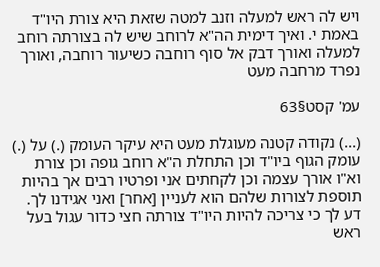ויש לה ראש למעלה וזנב למטה שזאת היא צורת היו"ד באמת י. ואיך דימית הה"א לרוחב שיש לה בצורתה רוחב למעלה ואורך דבק אל סוף רוחבה כשיעור רוחבה, ואורך נפרד מרחבה מעט

עמ' קסט§63

(...) נקודה קטנה מעוגלת מעט היא עיקר העומק (.) על (.) עומק הגוף ביו"ד וכן התחלת ה"א רוחב גופה וכן צורת וא"ו אורך עצמה וכן לקחתים אני ופרטיו רבים אך בהיות תוספת לצורות שלהם הוא לעניין [אחר] ואני אגידנו לך. דע לך כי צריכה להיות היו"ד צורתה חצי כדור עגול בעל ראש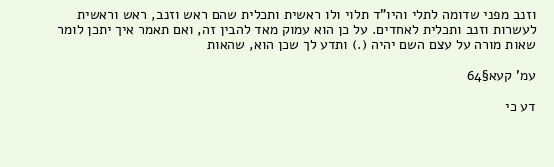וזנב מפני שדומה לתלי והיו"ד תלוי ולו ראשית ותכלית שהם ראש וזנב, ראש וראשית לעשרות וזנב ותכלית לאחדים. על כן הוא עמוק מאד להבין זה, ואם תאמר איך יתכן לומר שאות מורה על עצם השם יהיה (.) ותדע לך שכן הוא, שהאות

עמ' קעא§64

דע כי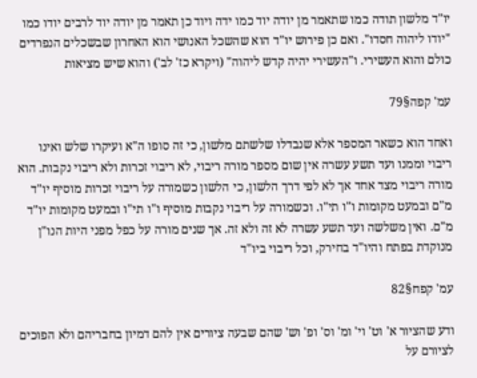יו"ד מלשון תודה כמו שתאמר מן יודה יוד כמו ידה ויוד כן תאמר מן יודה יוד לרבים יודו כמו "יודו ליהוה חסדו". ואם כן פירוש יו"ד הוא שהשכל האנושי הוא האחרון שבשכלים הנפרדים כולם והוא העשירי. ו"העשירי יהיה קדש ליהוה" (ויקרא כז' לב') והוא שיש מציאות

עמ' קפה§79

ואחד הוא כשאר המספר אלא שנבדלו שלשתם מלשון, כי זה סופו ה"א ועיקרו שלש ואינו ריבוי וממנו ועד תשע עשרה אין שום מספר מורה ריבוי, לא ריבוי זכרות ולא ריבוי נקבות. הוא מורה ריבוי מצד אחד אך לא לפי דרך הלשון, כי הלשון כשמורה על ריבוי זכרות מוסיף יו"ד מ"ם ובמעט מקומות ו"ו תי"ו. וכשמורה על ריבוי נקבות מוסיף ו"ו תי"ו ובמעט מקומות יו"ד מ"ם. ואין משלשה ועד תשע עשרה לא זה ולא זה. אך שנים מורה על כפל מפני היות הנו"ן מנוקדת בפתח והיו"ד בחירק, וכל ריבוי ביו"ד

עמ' קפח§82

ודע שהציור א' וט' וי' ומ' וס' ופ' וש' שהם שבעה ציורים אין להם דמיון בחבריהם ולא הפוכים לציורם על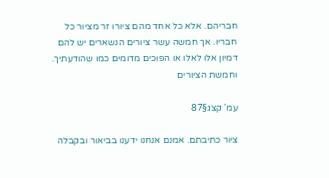חבריהם. אלא כל אחד מהם ציורו זר מציור כל חבריו. אך חמשה עשר ציורים הנשארים יש להם דמיון אלו לאלו או הפוכים מדומים כמו שהודעתיך. וחמשת הציורים

עמ' קצג§87

ציור כתיבתם. אמנם אנחנו ידענו בביאור ובקבלה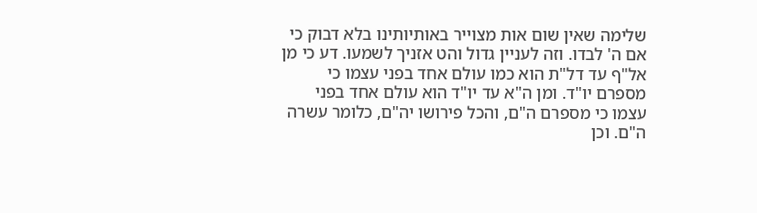שלימה שאין שום אות מצוייר באותיותינו בלא דבוק כי אם ה' לבדו. וזה לעניין גדול והט אזניך לשמעו. דע כי מן אל"ף עד דל"ת הוא כמו עולם אחד בפני עצמו כי מספרם יו"ד. ומן ה"א עד יו"ד הוא עולם אחד בפני עצמו כי מספרם ה"ם, והכל פירושו יה"ם, כלומר עשרה ה"ם. וכן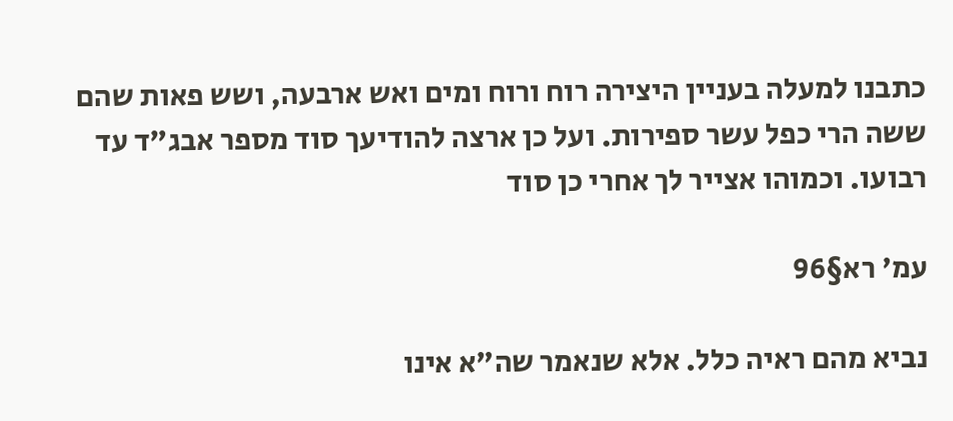כתבנו למעלה בעניין היצירה רוח ורוח ומים ואש ארבעה, ושש פאות שהם ששה הרי כפל עשר ספירות. ועל כן ארצה להודיעך סוד מספר אבג"ד עד רבועו. וכמוהו אצייר לך אחרי כן סוד

עמ' רא§96

נביא מהם ראיה כלל. אלא שנאמר שה"א אינו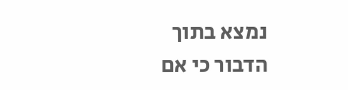נמצא בתוך הדבור כי אם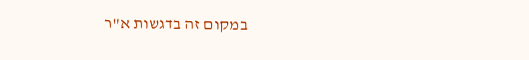במקום זה בדגשות א"ר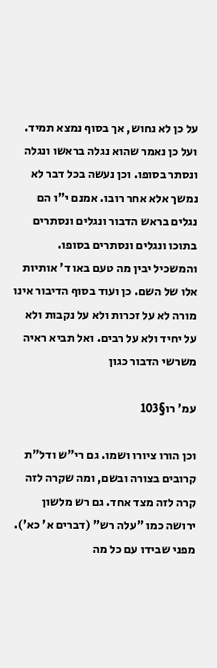על כן לא נחוש, אך בסוף נמצא תמיד. ועל כן נאמר שהוא נגלה בראשו ונגלה ונסתר בסופו. וכן נעשה בכל דבר לא נמשך אלא אחר רובו. אמנם י"ו הם נגלים בראש הדבור ונגלים ונסתרים בתוכו ונגלים ונסתרים בסופו. והמשכיל יבין מה טעם באו ד' אותיות אלו של השם. כן ועוד בסוף הדיבור אינו מורה לא על זכרות ולא על נקבות ולא על יחיד ולא על רבים. ואל תביא ראיה משרשי הדבור כגון

עמ' רו§103

וכן הורו ציורו ושמו. גם רי"ש ודל"ת קרובים בצורה ובשם, ומה שקרה לזה קרה לזה מצד אחד. גם רש מלשון ירושה כמו "עלה רש" (דברים א' כא'). מפני שבידו עם כל מה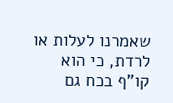שאמרנו לעלות או לרדת, כי הוא קו"ף בכח גם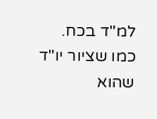למ"ד בכח. כמו שציור יו"ד שהוא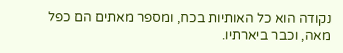נקודה הוא כל האותיות בכח, ומספר מאתים הם כפל מאה, וכבר ביארתיו.